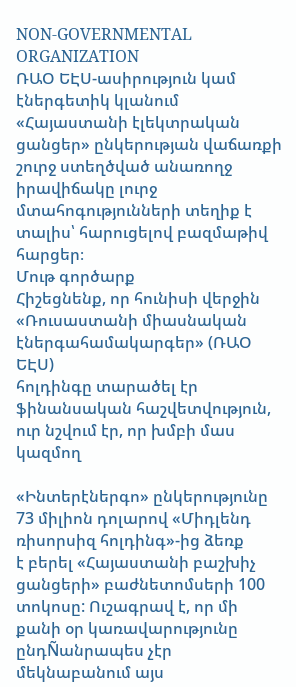NON-GOVERNMENTAL ORGANIZATION
ՌԱՕ ԵԷՍ-ասիրություն կամ էներգետիկ կլանում
«Հայաստանի էլեկտրական ցանցեր» ընկերության վաճառքի շուրջ ստեղծված անառողջ իրավիճակը լուրջ մտահոգությունների տեղիք է տալիս՝ հարուցելով բազմաթիվ հարցեր։
Մութ գործարք
Հիշեցնենք, որ հունիսի վերջին «Ռուսաստանի միասնական էներգահամակարգեր» (ՌԱՕ ԵԷՍ)
հոլդինգը տարածել էր ֆինանսական հաշվետվություն, ուր նշվում էր, որ խմբի մաս կազմող

«Ինտերէներգո» ընկերությունը 73 միլիոն դոլարով «Միդլենդ ռիսորսիզ հոլդինգ»-ից ձեռք
է բերել «Հայաստանի բաշխիչ ցանցերի» բաժնետոմսերի 100 տոկոսը: Ուշագրավ է, որ մի
քանի օր կառավարությունը ընդÑանրապես չէր մեկնաբանում այս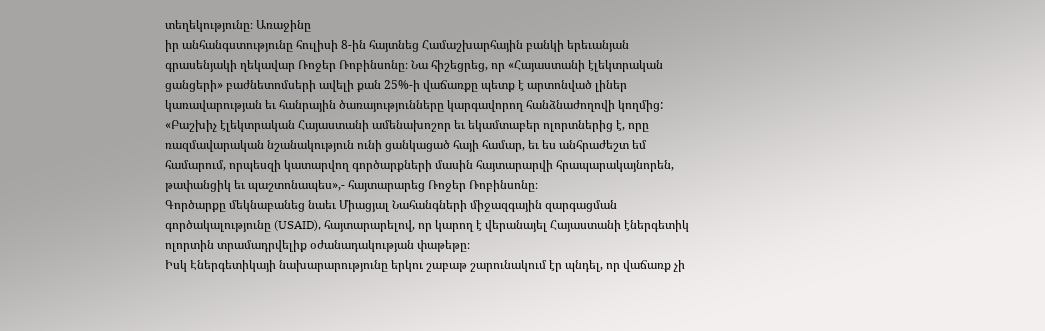տեղեկությունը։ Առաջինը
իր անհանգստությունը հուլիսի 8-ին հայտնեց Համաշխարհային բանկի երեւանյան
գրասենյակի ղեկավար Ռոջեր Ռոբինսոնը։ Նա հիշեցրեց, որ «Հայաստանի էլեկտրական
ցանցերի» բաժնետոմսերի ավելի քան 25%-ի վաճառքը պետք է արտոնված լիներ
կառավարության եւ հանրային ծառայությունները կարգավորող հանձնաժողովի կողմից:
«Բաշխիչ էլեկտրական Հայաստանի ամենախոշոր եւ եկամտաբեր ոլորտներից է, որը
ռազմավարական նշանակություն ունի ցանկացած հայի համար, եւ ես անհրաժեշտ եմ
համարում, որպեսզի կատարվող գործարքների մասին հայտարարվի հրապարակայնորեն,
թափանցիկ եւ պաշտոնապես»,- հայտարարեց Ռոջեր Ռոբինսոնը։
Գործարքը մեկնաբանեց նաեւ Միացյալ Նահանգների միջազգային զարգացման
գործակալությունը (USAID), հայտարարելով, որ կարող է վերանայել Հայաստանի էներգետիկ
ոլորտին տրամադրվելիք օժանադակության փաթեթը։
Իսկ Էներգետիկայի նախարարությունը երկու շաբաթ շարունակում էր պնդել, որ վաճառք չի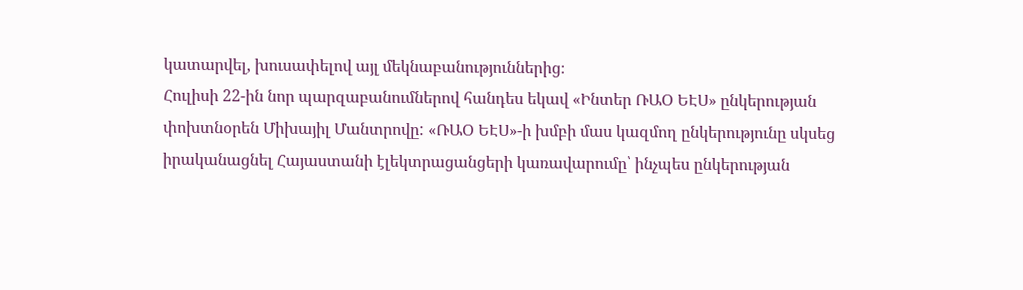կատարվել, խուսափելով այլ մեկնաբանություններից։
Հուլիսի 22-ին նոր պարզաբանումներով հանդես եկավ «Ինտեր ՌԱՕ ԵԷՍ» ընկերության
փոխտնօրեն Միխայիլ Մանտրովը: «ՌԱՕ ԵԷՍ»-ի խմբի մաս կազմող ընկերությունը սկսեց
իրականացնել Հայաստանի էլեկտրացանցերի կառավարումը՝ ինչպես ընկերության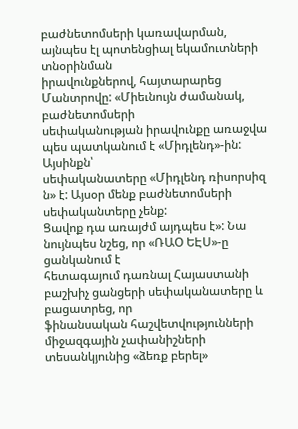բաժնետոմսերի կառավարման, այնպես էլ պոտենցիալ եկամուտների տնօրինման
իրավունքներով, հայտարարեց Մանտրովը: «Միեւնույն ժամանակ, բաժնետոմսերի
սեփականության իրավունքը առաջվա պես պատկանում է «Միդլենդ»-ին: Այսինքն՝
սեփականատերը «Միդլենդ ռիսորսիզ ն» է: Այսօր մենք բաժնետոմսերի սեփականտերը չենք:
Ցավոք դա առայժմ այդպես է»: Նա նույնպես նշեց, որ «ՌԱՕ ԵԷՍ»-ը ցանկանում է
հետագայում դառնալ Հայաստանի բաշխիչ ցանցերի սեփականատերը և բացատրեց, որ
ֆինանսական հաշվետվությունների միջազգային չափանիշների տեսանկյունից «ձեռք բերել»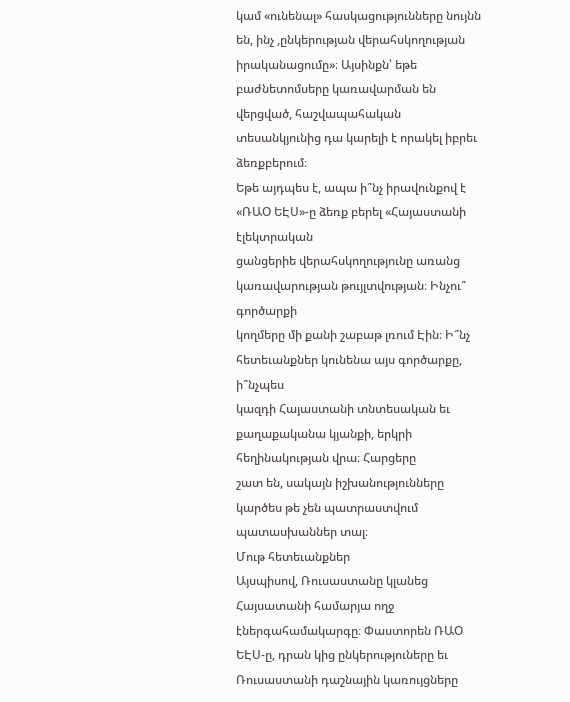կամ «ունենալ» հասկացությունները նույնն են, ինչ ,ընկերության վերահսկողության
իրականացումը»։ Այսինքն՝ եթե բաժնետոմսերը կառավարման են վերցված, հաշվապահական
տեսանկյունից դա կարելի է որակել իբրեւ ձեռքբերում։
Եթե այդպես է, ապա ի՞նչ իրավունքով է «ՌԱՕ ԵԷՍ»-ը ձեռք բերել «Հայաստանի էլեկտրական
ցանցերիե վերահսկողությունը առանց կառավարության թույլտվության։ Ինչու՞ գործարքի
կողմերը մի քանի շաբաթ լռում Էին։ Ի՞նչ հետեւանքներ կունենա այս գործարքը, ի՞նչպես
կազդի Հայաստանի տնտեսական եւ քաղաքականա կյանքի, երկրի հեղինակության վրա։ Հարցերը
շատ են, սակայն իշխանությունները կարծես թե չեն պատրաստվում պատասխաններ տալ։
Մութ հետեւանքներ
Այսպիսով, Ռուսաստանը կլանեց Հայսատանի համարյա ողջ էներգահամակարգը։ Փաստորեն ՌԱՕ
ԵԷՍ-ը, դրան կից ընկերություները եւ Ռուսաստանի դաշնային կառույցները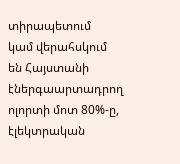տիրապետում
կամ վերահսկում են Հայստանի էներգաարտադրող ոլորտի մոտ 80%-ը, էլեկտրական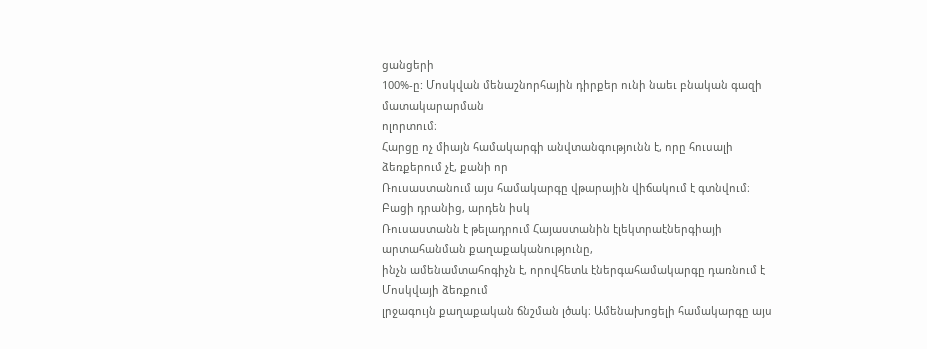ցանցերի
100%-ը: Մոսկվան մենաշնորհային դիրքեր ունի նաեւ բնական գազի մատակարարման
ոլորտում։
Հարցը ոչ միայն համակարգի անվտանգությունն է, որը հուսալի ձեռքերում չէ, քանի որ
Ռուսաստանում այս համակարգը վթարային վիճակում է գտնվում։ Բացի դրանից, արդեն իսկ
Ռուսաստանն է թելադրում Հայաստանին էլեկտրաէներգիայի արտահանման քաղաքականությունը,
ինչն ամենամտահոգիչն է, որովհետև էներգահամակարգը դառնում է Մոսկվայի ձեռքում
լրջագույն քաղաքական ճնշման լծակ։ Ամենախոցելի համակարգը այս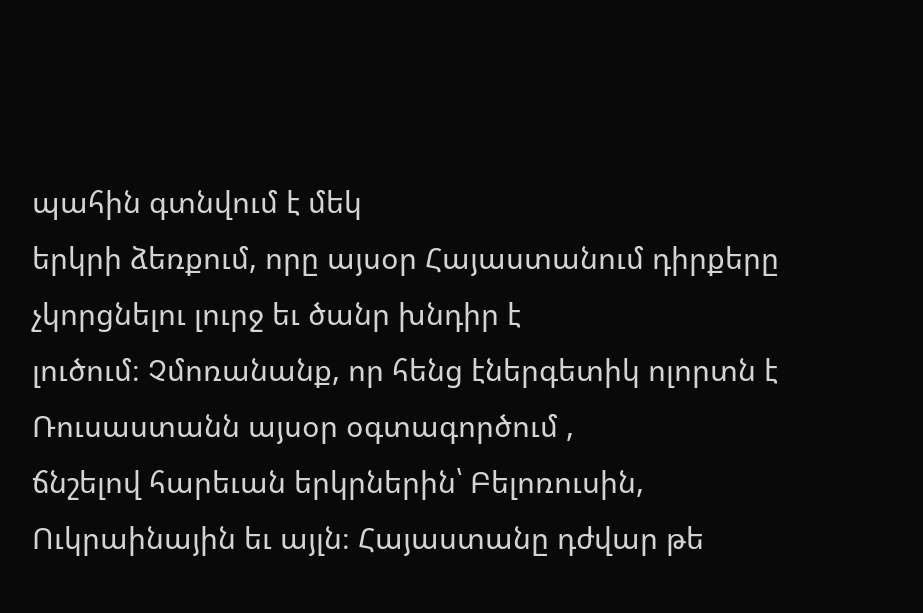պահին գտնվում է մեկ
երկրի ձեռքում, որը այսօր Հայաստանում դիրքերը չկորցնելու լուրջ եւ ծանր խնդիր է
լուծում։ Չմոռանանք, որ հենց էներգետիկ ոլորտն է Ռուսաստանն այսօր օգտագործում ,
ճնշելով հարեւան երկրներին՝ Բելոռուսին, Ուկրաինային եւ այլն։ Հայաստանը դժվար թե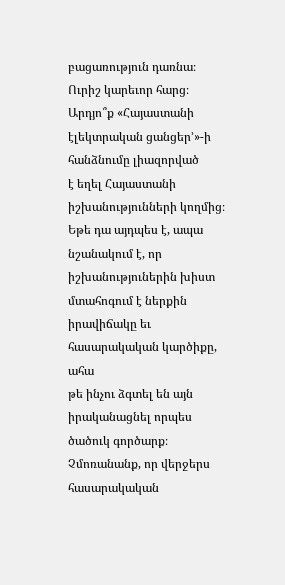բացառություն դառնա։
Ուրիշ կարեւոր հարց։ Արդյո՞ք «Հայաստանի էլեկտրական ցանցեր՚»-ի հանձնումը լիազորված
է եղել Հայաստանի իշխանությունների կողմից։ Եթե դա այդպես է, ապա նշանակում է, որ
իշխանություներին խիստ մտահոգում է ներքին իրավիճակը եւ հասարակական կարծիքը, ահա
թե ինչու ձգտել են այն իրականացնել որպես ծածուկ գործարք։ Չմոռանանք, որ վերջերս
հասարակական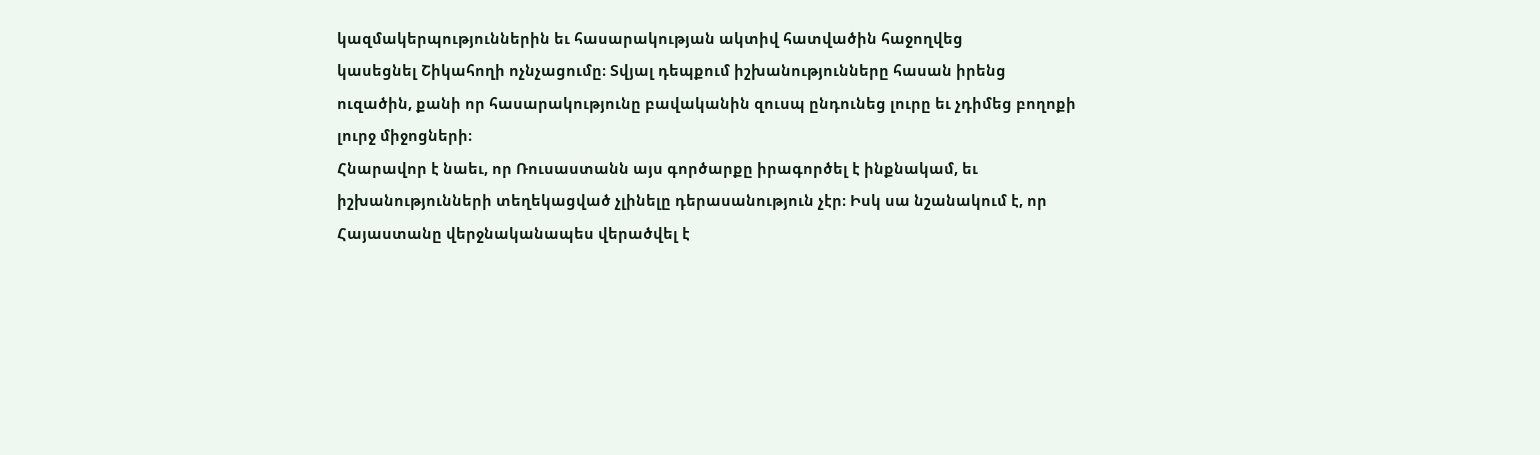կազմակերպություններին եւ հասարակության ակտիվ հատվածին հաջողվեց
կասեցնել Շիկահողի ոչնչացումը։ Տվյալ դեպքում իշխանությունները հասան իրենց
ուզածին, քանի որ հասարակությունը բավականին զուսպ ընդունեց լուրը եւ չդիմեց բողոքի
լուրջ միջոցների։
Հնարավոր է նաեւ, որ Ռուսաստանն այս գործարքը իրագործել է ինքնակամ, եւ
իշխանությունների տեղեկացված չլինելը դերասանություն չէր։ Իսկ սա նշանակում է, որ
Հայաստանը վերջնականապես վերածվել է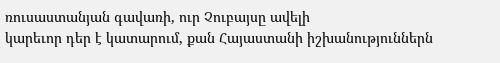ռուսաստանյան գավառի, ուր Չուբայսը ավելի
կարեւոր դեր է կատարում, քան Հայաստանի իշխանություններն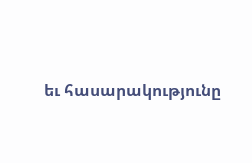եւ հասարակությունը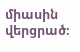միասին
վերցրած։